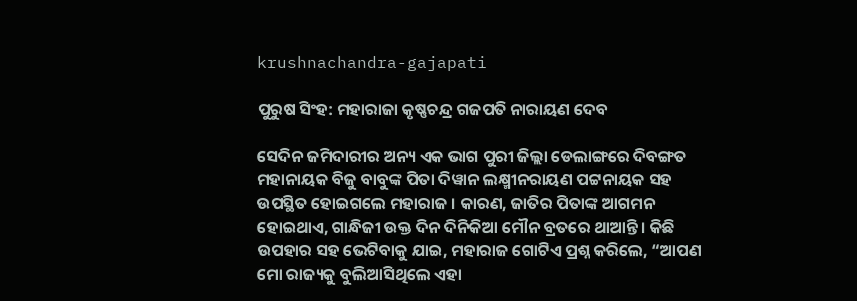krushnachandra-gajapati

ପୁରୁଷ ସିଂହ: ମହାରାଜା କୃଷ୍ଣଚନ୍ଦ୍ର ଗଜପତି ନାରାୟଣ ଦେବ

ସେଦିନ ଜମିଦାରୀର ଅନ୍ୟ ଏକ ଭାଗ ପୁରୀ ଜିଲ୍ଲା ଡେଲାଙ୍ଗରେ ଦିବଙ୍ଗତ ମହାନାୟକ ବିଜୁ ବାବୁଙ୍କ ପିତା ଦିୱାନ ଲକ୍ଷ୍ମୀନରାୟଣ ପଟ୍ଟନାୟକ ସହ ଉପସ୍ଥିତ ହୋଇଗଲେ ମହାରାଜ । କାରଣ, ଜାତିର ପିତାଙ୍କ ଆଗମନ ହୋଇଥାଏ, ଗାନ୍ଧିଜୀ ଉକ୍ତ ଦିନ ଦିନିକିଆ ମୌନ ବ୍ରତରେ ଥାଆନ୍ତି । କିଛି ଉପହାର ସହ ଭେଟିବାକୁ ଯାଇ, ମହାରାଜ ଗୋଟିଏ ପ୍ରଶ୍ନ କରିଲେ, “ଆପଣ ମୋ ରାଜ୍ୟକୁ ବୁଲିଆସିଥିଲେ ଏହା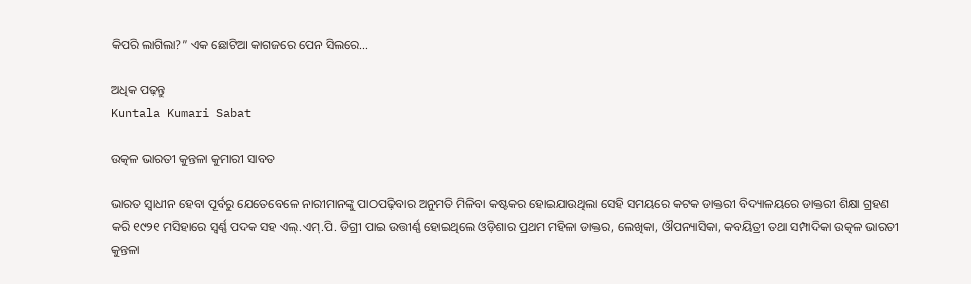କିପରି ଲାଗିଲା?” ଏକ ଛୋଟିଆ କାଗଜରେ ପେନ ସିଲରେ…

ଅଧିକ ପଢ଼ନ୍ତୁ
Kuntala Kumari Sabat

ଉତ୍କଳ ଭାରତୀ କୁନ୍ତଳା କୁମାରୀ ସାବତ

ଭାରତ ସ୍ୱାଧୀନ ହେବା ପୂର୍ବରୁ ଯେତେବେଳେ ନାରୀମାନଙ୍କୁ ପାଠପଢ଼ିବାର ଅନୁମତି ମିଳିବା କଷ୍ଟକର ହୋଇଯାଉଥିଲା ସେହି ସମୟରେ କଟକ ଡାକ୍ତରୀ ବିଦ୍ୟାଳୟରେ ଡାକ୍ତରୀ ଶିକ୍ଷା ଗ୍ରହଣ କରି ୧୯୨୧ ମସିହାରେ ସ୍ୱର୍ଣ୍ଣ ପଦକ ସହ ଏଲ୍.ଏମ୍.ପି. ଡିଗ୍ରୀ ପାଇ ଉତ୍ତୀର୍ଣ୍ଣ ହୋଇଥିଲେ ଓଡ଼ିଶାର ପ୍ରଥମ ମହିଳା ଡାକ୍ତର, ଲେଖିକା, ଔପନ୍ୟାସିକା, କବୟିତ୍ରୀ ତଥା ସମ୍ପାଦିକା ଉତ୍କଳ ଭାରତୀ କୁନ୍ତଳା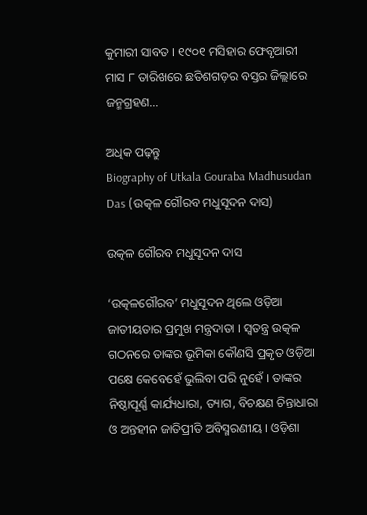କୁମାରୀ ସାବତ । ୧୯୦୧ ମସିହାର ଫେବୃଆରୀ ମାସ ୮ ତାରିଖରେ ଛତିଶଗଡ଼ର ବସ୍ତର ଜିଲ୍ଲାରେ ଜନ୍ମଗ୍ରହଣ…

ଅଧିକ ପଢ଼ନ୍ତୁ
Biography of Utkala Gouraba Madhusudan Das (ଉତ୍କଳ ଗୌରବ ମଧୁସୂଦନ ଦାସ)

ଉତ୍କଳ ଗୌରବ ମଧୁସୂଦନ ଦାସ

‘ଉତ୍କଳଗୌରବ’ ମଧୁସୂଦନ ଥିଲେ ଓଡ଼ିଆ ଜାତୀୟତାର ପ୍ରମୁଖ ମନ୍ତ୍ରଦାତା । ସ୍ୱତନ୍ତ୍ର ଉତ୍କଳ ଗଠନରେ ତାଙ୍କର ଭୂମିକା କୌଣସି ପ୍ରକୃତ ଓଡ଼ିଆ ପକ୍ଷେ କେବେହେଁ ଭୁଲିବା ପରି ନୁହେଁ । ତାଙ୍କର ନିଷ୍ଠାପୂର୍ଣ୍ଣ କାର୍ଯ୍ୟଧାରା, ତ୍ୟାଗ, ବିଚକ୍ଷଣ ଚିନ୍ତାଧାରା ଓ ଅନ୍ତହୀନ ଜାତିପ୍ରୀତି ଅବିସ୍ମରଣୀୟ । ଓଡ଼ିଶା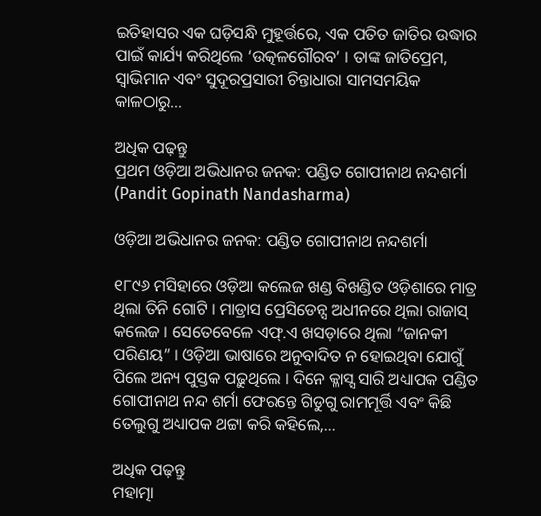ଇତିହାସର ଏକ ଘଡ଼ିସନ୍ଧି ମୁହୂର୍ତ୍ତରେ, ଏକ ପତିତ ଜାତିର ଉଦ୍ଧାର ପାଇଁ କାର୍ଯ୍ୟ କରିଥିଲେ ‘ଉତ୍କଳଗୌରବ’ । ତାଙ୍କ ଜାତିପ୍ରେମ, ସ୍ୱାଭିମାନ ଏବଂ ସୁଦୂରପ୍ରସାରୀ ଚିନ୍ତାଧାରା ସାମସମୟିକ କାଳଠାରୁ…

ଅଧିକ ପଢ଼ନ୍ତୁ
ପ୍ରଥମ ଓଡ଼ିଆ ଅଭିଧାନର ଜନକ: ପଣ୍ଡିତ ଗୋପୀନାଥ ନନ୍ଦଶର୍ମା (Pandit Gopinath Nandasharma)

ଓଡ଼ିଆ ଅଭିଧାନର ଜନକ: ପଣ୍ଡିତ ଗୋପୀନାଥ ନନ୍ଦଶର୍ମା

୧୮୯୬ ମସିହାରେ ଓଡ଼ିଆ କଲେଜ ଖଣ୍ଡ ବିଖଣ୍ଡିତ ଓଡ଼ିଶାରେ ମାତ୍ର ଥିଲା ତିନି ଗୋଟି । ମାଡ୍ରାସ ପ୍ରେସିଡେନ୍ସ ଅଧୀନରେ ଥିଲା ରାଜାସ୍ କଲେଜ । ସେତେବେଳେ ଏଫ୍.ଏ ଖସଡ଼ାରେ ଥିଲା “ଜାନକୀ ପରିଣୟ” । ଓଡ଼ିଆ ଭାଷାରେ ଅନୁବାଦିତ ନ ହୋଇଥିବା ଯୋଗୁଁ ପିଲେ ଅନ୍ୟ ପୁସ୍ତକ ପଢ଼ୁଥିଲେ । ଦିନେ କ୍ଳାସ୍ସ ସାରି ଅଧ୍ୟାପକ ପଣ୍ଡିତ ଗୋପୀନାଥ ନନ୍ଦ ଶର୍ମା ଫେରନ୍ତେ ଗିଡୁଗୁ ରାମମୂର୍ତ୍ତି ଏବଂ କିଛି ତେଲୁଗୁ ଅଧ୍ୟାପକ ଥଟ୍ଟା କରି କହିଲେ,…

ଅଧିକ ପଢ଼ନ୍ତୁ
ମହାତ୍ମା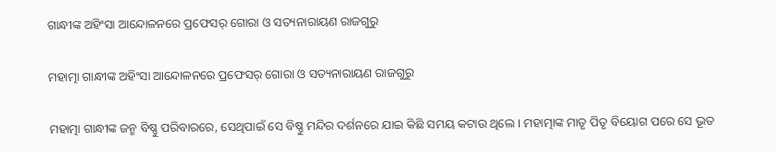ଗାନ୍ଧୀଙ୍କ ଅହିଂସା ଆନ୍ଦୋଳନରେ ପ୍ରଫେସର୍ ଗୋରା ଓ ସତ୍ୟନାରାୟଣ ରାଜଗୁରୁ

ମହାତ୍ମା ଗାନ୍ଧୀଙ୍କ ଅହିଂସା ଆନ୍ଦୋଳନରେ ପ୍ରଫେସର୍ ଗୋରା ଓ ସତ୍ୟନାରାୟଣ ରାଜଗୁରୁ

ମହାତ୍ମା ଗାନ୍ଧୀଙ୍କ ଜନ୍ମ ବିଷ୍ଣୁ ପରିବାରରେ, ସେଥିପାଇଁ ସେ ବିଷ୍ଣୁ ମନ୍ଦିର ଦର୍ଶନରେ ଯାଇ କିଛି ସମୟ କଟାଉ ଥିଲେ । ମହାତ୍ମାଙ୍କ ମାତୃ ପିତୃ ବିୟୋଗ ପରେ ସେ ଭୂତ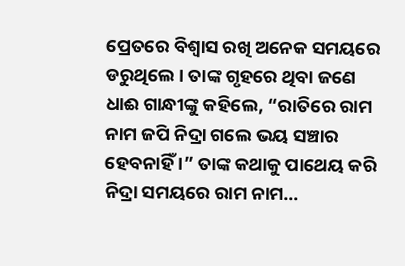ପ୍ରେତରେ ବିଶ୍ୱାସ ରଖି ଅନେକ ସମୟରେ ଡରୁଥିଲେ । ତାଙ୍କ ଗୃହରେ ଥିବା ଜଣେ ଧାଈ ଗାନ୍ଧୀଙ୍କୁ କହିଲେ, “ରାତିରେ ରାମ ନାମ ଜପି ନିଦ୍ରା ଗଲେ ଭୟ ସଞ୍ଚାର ହେବନାହିଁ ।” ତାଙ୍କ କଥାକୁ ପାଥେୟ କରି ନିଦ୍ରା ସମୟରେ ରାମ ନାମ…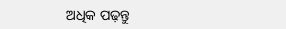ଅଧିକ ପଢ଼ନ୍ତୁ